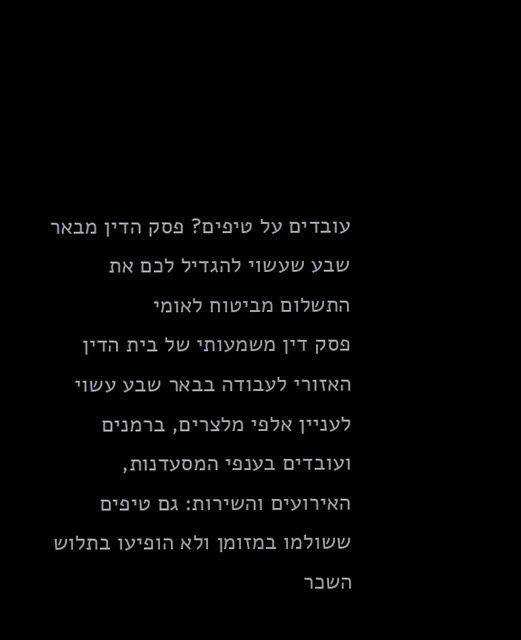עובדים על טיפים? פסק הדין מבאר שבע שעשוי להגדיל לכם את התשלום מביטוח לאומי
פסק דין משמעותי של בית הדין האזורי לעבודה בבאר שבע עשוי לעניין אלפי מלצרים, ברמנים ועובדים בענפי המסעדנות, האירועים והשירות: גם טיפים ששולמו במזומן ולא הופיעו בתלוש השכר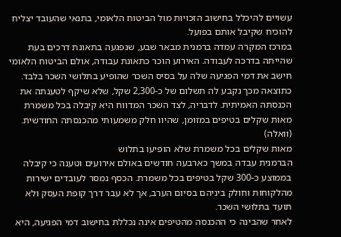עשויים להיכלל בחישוב הזכויות מול הביטוח הלאומי, בתנאי שהעובד יצליח להוכיח שקיבל אותם בפועל.
במרכז המקרה עמדה ברמנית מבאר שבע, שנפגעה בתאונת דרכים בעת שהייתה בדרכה לעבודה. האירוע הוכר כתאונת עבודה, אולם הביטוח הלאומי חישב את דמי הפגיעה שלה על בסיס השכר שהופיע בתלושי השכר בלבד.
כתוצאה מכך נקבע לה תשלום של כ-2,300 שקל, שלא שיקף לטענתה את הכנסתה האמיתית. לדבריה, לצד השכר המדווח היא קיבלה בכל משמרת מאות שקלים בטיפים במזומן, שהיוו חלק משמעותי מהכנסתה החודשית. (וואלה)
מאות שקלים בכל משמרת שלא הופיעו בתלוש
הברמנית עבדה במשך כארבעה חודשים באולם אירועים וטענה כי קיבלה בממוצע כ-300 שקל בטיפים בכל משמרת. הכסף נמסר לעובדים ישירות מהלקוחות וחולק ביניהם בסיום הערב, אך לא עבר דרך קופת העסק ולא תועד בתלושי השכר.
לאחר שהבינה כי ההכנסה מהטיפים אינה נכללת בחישוב דמי הפגיעה, היא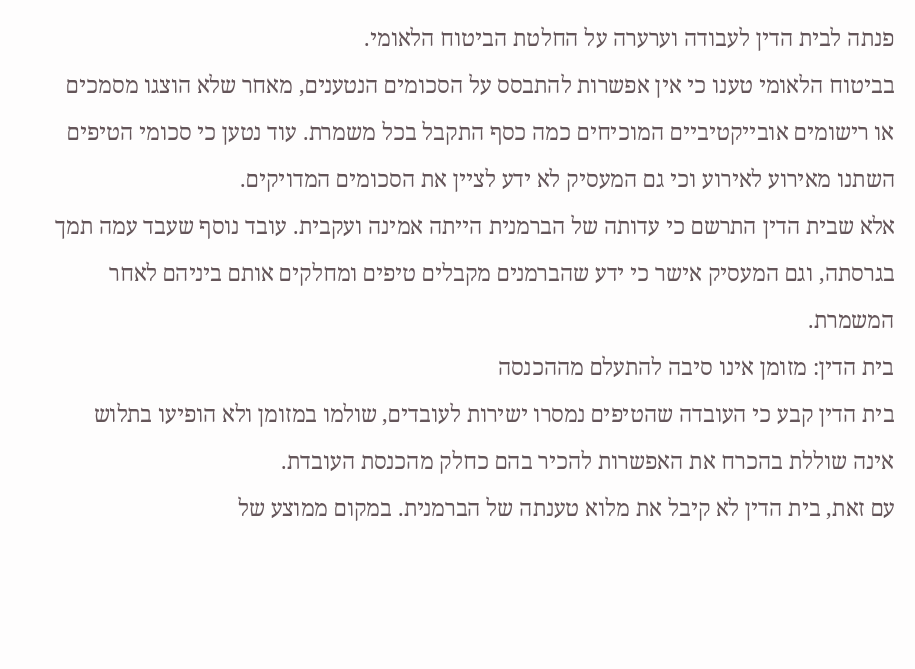פנתה לבית הדין לעבודה וערערה על החלטת הביטוח הלאומי.
בביטוח הלאומי טענו כי אין אפשרות להתבסס על הסכומים הנטענים, מאחר שלא הוצגו מסמכים או רישומים אובייקטיביים המוכיחים כמה כסף התקבל בכל משמרת. עוד נטען כי סכומי הטיפים השתנו מאירוע לאירוע וכי גם המעסיק לא ידע לציין את הסכומים המדויקים.
אלא שבית הדין התרשם כי עדותה של הברמנית הייתה אמינה ועקבית. עובד נוסף שעבד עמה תמך בגרסתה, וגם המעסיק אישר כי ידע שהברמנים מקבלים טיפים ומחלקים אותם ביניהם לאחר המשמרת.
בית הדין: מזומן אינו סיבה להתעלם מההכנסה
בית הדין קבע כי העובדה שהטיפים נמסרו ישירות לעובדים, שולמו במזומן ולא הופיעו בתלוש אינה שוללת בהכרח את האפשרות להכיר בהם כחלק מהכנסת העובדת.
עם זאת, בית הדין לא קיבל את מלוא טענתה של הברמנית. במקום ממוצע של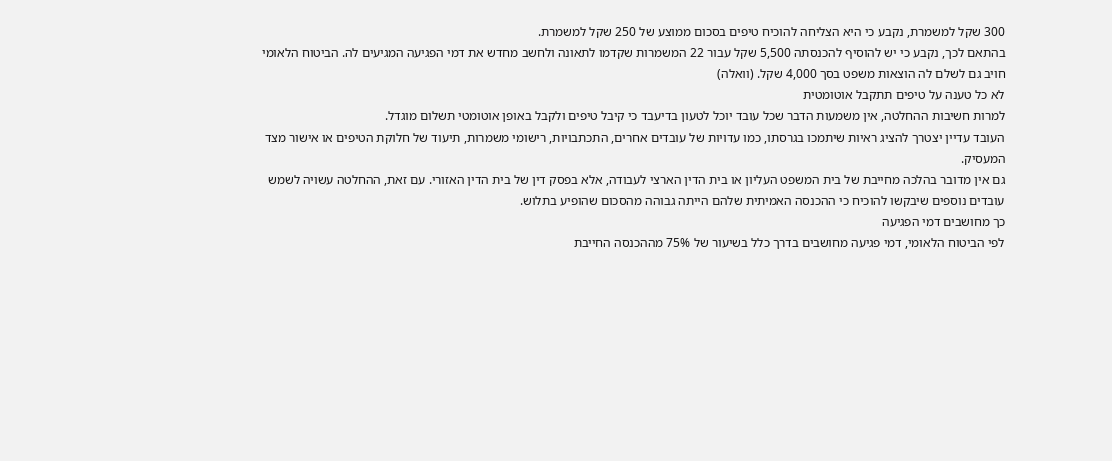300 שקל למשמרת, נקבע כי היא הצליחה להוכיח טיפים בסכום ממוצע של 250 שקל למשמרת.
בהתאם לכך, נקבע כי יש להוסיף להכנסתה 5,500 שקל עבור 22 המשמרות שקדמו לתאונה ולחשב מחדש את דמי הפגיעה המגיעים לה. הביטוח הלאומי חויב גם לשלם לה הוצאות משפט בסך 4,000 שקל. (וואלה)
לא כל טענה על טיפים תתקבל אוטומטית
למרות חשיבות ההחלטה, אין משמעות הדבר שכל עובד יוכל לטעון בדיעבד כי קיבל טיפים ולקבל באופן אוטומטי תשלום מוגדל.
העובד עדיין יצטרך להציג ראיות שיתמכו בגרסתו, כמו עדויות של עובדים אחרים, התכתבויות, רישומי משמרות, תיעוד של חלוקת הטיפים או אישור מצד המעסיק.
גם אין מדובר בהלכה מחייבת של בית המשפט העליון או בית הדין הארצי לעבודה, אלא בפסק דין של בית הדין האזורי. עם זאת, ההחלטה עשויה לשמש עובדים נוספים שיבקשו להוכיח כי ההכנסה האמיתית שלהם הייתה גבוהה מהסכום שהופיע בתלוש.
כך מחושבים דמי הפגיעה
לפי הביטוח הלאומי, דמי פגיעה מחושבים בדרך כלל בשיעור של 75% מההכנסה החייבת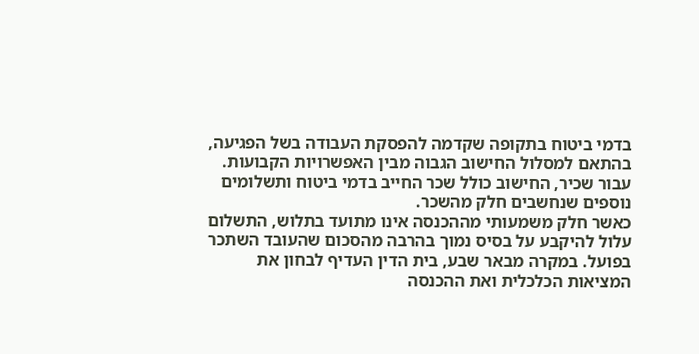בדמי ביטוח בתקופה שקדמה להפסקת העבודה בשל הפגיעה, בהתאם למסלול החישוב הגבוה מבין האפשרויות הקבועות. עבור שכיר, החישוב כולל שכר החייב בדמי ביטוח ותשלומים נוספים שנחשבים חלק מהשכר.
כאשר חלק משמעותי מההכנסה אינו מתועד בתלוש, התשלום עלול להיקבע על בסיס נמוך בהרבה מהסכום שהעובד השתכר בפועל. במקרה מבאר שבע, בית הדין העדיף לבחון את המציאות הכלכלית ואת ההכנסה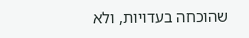שהוכחה בעדויות, ולא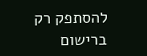להסתפק רק ברישום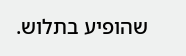שהופיע בתלוש.